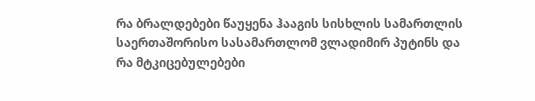რა ბრალდებები წაუყენა ჰააგის სისხლის სამართლის საერთაშორისო სასამართლომ ვლადიმირ პუტინს და რა მტკიცებულებები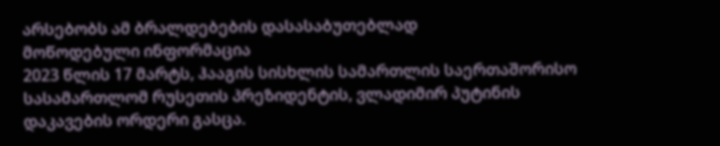არსებობს ამ ბრალდებების დასასაბუთებლად
მოწოდებული ინფორმაცია
2023 წლის 17 მარტს, ჰააგის სისხლის სამართლის საერთაშორისო სასამართლომ რუსეთის პრეზიდენტის, ვლადიმირ პუტინის დაკავების ორდერი გასცა.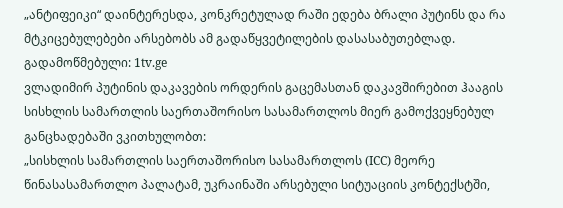„ანტიფეიკი“ დაინტერესდა, კონკრეტულად რაში ედება ბრალი პუტინს და რა მტკიცებულებები არსებობს ამ გადაწყვეტილების დასასაბუთებლად.
გადამოწმებული: 1tv.ge
ვლადიმირ პუტინის დაკავების ორდერის გაცემასთან დაკავშირებით ჰააგის სისხლის სამართლის საერთაშორისო სასამართლოს მიერ გამოქვეყნებულ განცხადებაში ვკითხულობთ:
„სისხლის სამართლის საერთაშორისო სასამართლოს (ICC) მეორე წინასასამართლო პალატამ, უკრაინაში არსებული სიტუაციის კონტექსტში,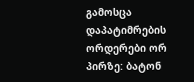გამოსცა დაპატიმრების ორდერები ორ პირზე: ბატონ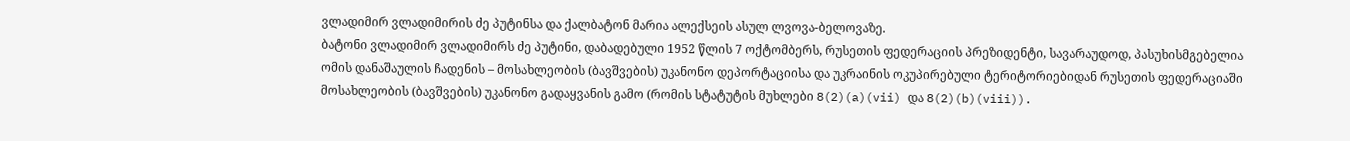ვლადიმირ ვლადიმირის ძე პუტინსა და ქალბატონ მარია ალექსეის ასულ ლვოვა-ბელოვაზე.
ბატონი ვლადიმირ ვლადიმირს ძე პუტინი, დაბადებული 1952 წლის 7 ოქტომბერს, რუსეთის ფედერაციის პრეზიდენტი, სავარაუდოდ, პასუხისმგებელია ომის დანაშაულის ჩადენის – მოსახლეობის (ბავშვების) უკანონო დეპორტაციისა და უკრაინის ოკუპირებული ტერიტორიებიდან რუსეთის ფედერაციაში მოსახლეობის (ბავშვების) უკანონო გადაყვანის გამო (რომის სტატუტის მუხლები 8(2)(a)(vii) და 8(2)(b)(viii)).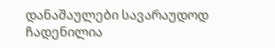დანაშაულები სავარაუდოდ ჩადენილია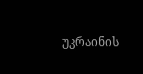უკრაინის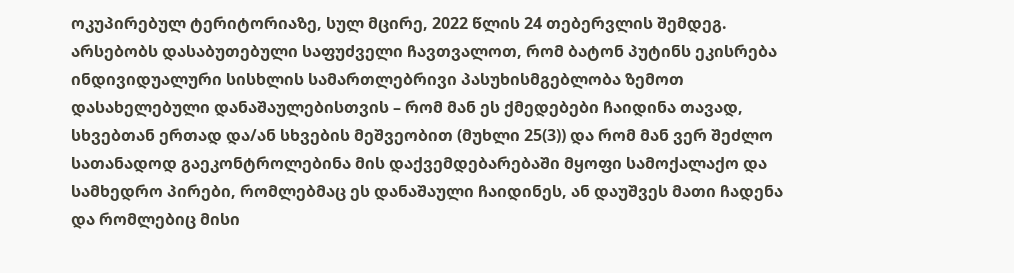ოკუპირებულ ტერიტორიაზე, სულ მცირე, 2022 წლის 24 თებერვლის შემდეგ.
არსებობს დასაბუთებული საფუძველი ჩავთვალოთ, რომ ბატონ პუტინს ეკისრება ინდივიდუალური სისხლის სამართლებრივი პასუხისმგებლობა ზემოთ დასახელებული დანაშაულებისთვის – რომ მან ეს ქმედებები ჩაიდინა თავად, სხვებთან ერთად და/ან სხვების მეშვეობით (მუხლი 25(3)) და რომ მან ვერ შეძლო სათანადოდ გაეკონტროლებინა მის დაქვემდებარებაში მყოფი სამოქალაქო და სამხედრო პირები, რომლებმაც ეს დანაშაული ჩაიდინეს, ან დაუშვეს მათი ჩადენა და რომლებიც მისი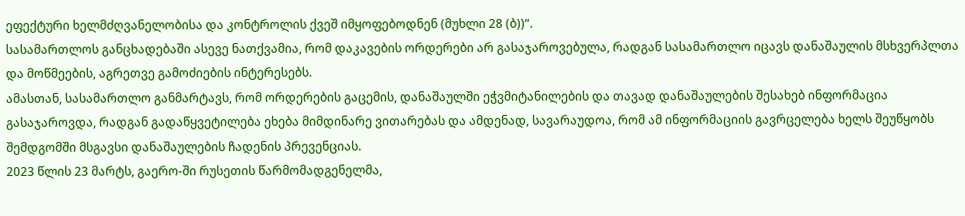ეფექტური ხელმძღვანელობისა და კონტროლის ქვეშ იმყოფებოდნენ (მუხლი 28 (ბ))“.
სასამართლოს განცხადებაში ასევე ნათქვამია, რომ დაკავების ორდერები არ გასაჯაროვებულა, რადგან სასამართლო იცავს დანაშაულის მსხვერპლთა და მოწმეების, აგრეთვე გამოძიების ინტერესებს.
ამასთან, სასამართლო განმარტავს, რომ ორდერების გაცემის, დანაშაულში ეჭვმიტანილების და თავად დანაშაულების შესახებ ინფორმაცია გასაჯაროვდა, რადგან გადაწყვეტილება ეხება მიმდინარე ვითარებას და ამდენად, სავარაუდოა, რომ ამ ინფორმაციის გავრცელება ხელს შეუწყობს შემდგომში მსგავსი დანაშაულების ჩადენის პრევენციას.
2023 წლის 23 მარტს, გაერო-ში რუსეთის წარმომადგენელმა,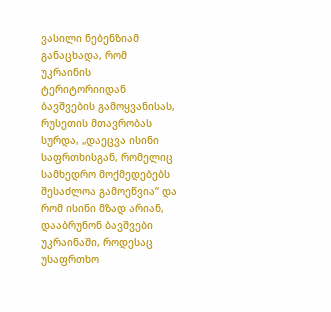ვასილი ნებენზიამ განაცხადა, რომ უკრაინის ტერიტორიიდან ბავშვების გამოყვანისას, რუსეთის მთავრობას სურდა, „დაეცვა ისინი საფრთხისგან, რომელიც სამხედრო მოქმედებებს შესაძლოა გამოეწვია“ და რომ ისინი მზად არიან, დააბრუნონ ბავშვები უკრაინაში, როდესაც უსაფრთხო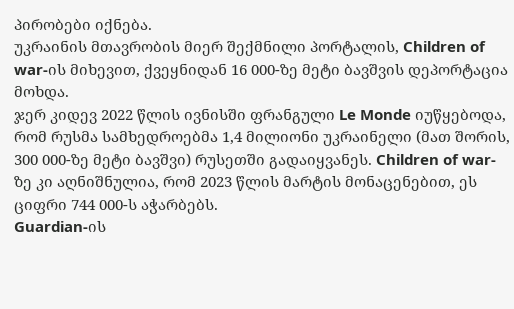პირობები იქნება.
უკრაინის მთავრობის მიერ შექმნილი პორტალის, Children of war-ის მიხევით, ქვეყნიდან 16 000-ზე მეტი ბავშვის დეპორტაცია მოხდა.
ჯერ კიდევ 2022 წლის ივნისში ფრანგული Le Monde იუწყებოდა, რომ რუსმა სამხედროებმა 1,4 მილიონი უკრაინელი (მათ შორის, 300 000-ზე მეტი ბავშვი) რუსეთში გადაიყვანეს. Children of war-ზე კი აღნიშნულია, რომ 2023 წლის მარტის მონაცენებით, ეს ციფრი 744 000-ს აჭარბებს.
Guardian-ის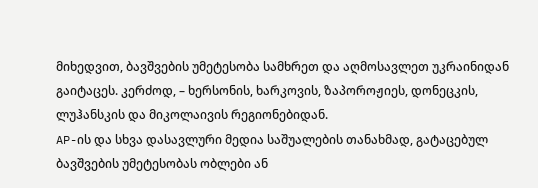მიხედვით, ბავშვების უმეტესობა სამხრეთ და აღმოსავლეთ უკრაინიდან გაიტაცეს. კერძოდ, – ხერსონის, ხარკოვის, ზაპოროჟიეს, დონეცკის, ლუჰანსკის და მიკოლაივის რეგიონებიდან.
AP-ის და სხვა დასავლური მედია საშუალების თანახმად, გატაცებულ ბავშვების უმეტესობას ობლები ან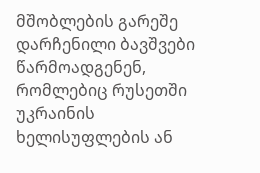მშობლების გარეშე დარჩენილი ბავშვები წარმოადგენენ, რომლებიც რუსეთში უკრაინის ხელისუფლების ან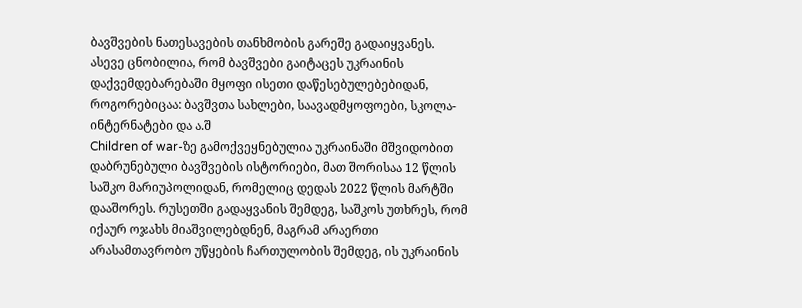ბავშვების ნათესავების თანხმობის გარეშე გადაიყვანეს.
ასევე ცნობილია, რომ ბავშვები გაიტაცეს უკრაინის დაქვემდებარებაში მყოფი ისეთი დაწესებულებებიდან, როგორებიცაა: ბავშვთა სახლები, საავადმყოფოები, სკოლა-ინტერნატები და ა.შ
Children of war-ზე გამოქვეყნებულია უკრაინაში მშვიდობით დაბრუნებული ბავშვების ისტორიები, მათ შორისაა 12 წლის საშკო მარიუპოლიდან, რომელიც დედას 2022 წლის მარტში დააშორეს. რუსეთში გადაყვანის შემდეგ, საშკოს უთხრეს, რომ იქაურ ოჯახს მიაშვილებდნენ, მაგრამ არაერთი არასამთავრობო უწყების ჩართულობის შემდეგ, ის უკრაინის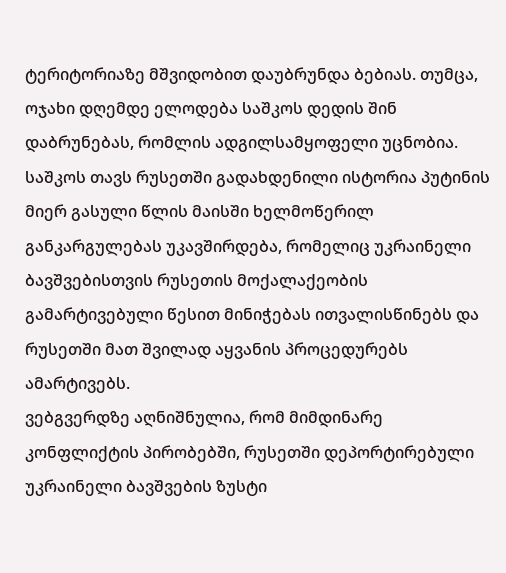ტერიტორიაზე მშვიდობით დაუბრუნდა ბებიას. თუმცა, ოჯახი დღემდე ელოდება საშკოს დედის შინ დაბრუნებას, რომლის ადგილსამყოფელი უცნობია.
საშკოს თავს რუსეთში გადახდენილი ისტორია პუტინის მიერ გასული წლის მაისში ხელმოწერილ განკარგულებას უკავშირდება, რომელიც უკრაინელი ბავშვებისთვის რუსეთის მოქალაქეობის გამარტივებული წესით მინიჭებას ითვალისწინებს და რუსეთში მათ შვილად აყვანის პროცედურებს ამარტივებს.
ვებგვერდზე აღნიშნულია, რომ მიმდინარე კონფლიქტის პირობებში, რუსეთში დეპორტირებული უკრაინელი ბავშვების ზუსტი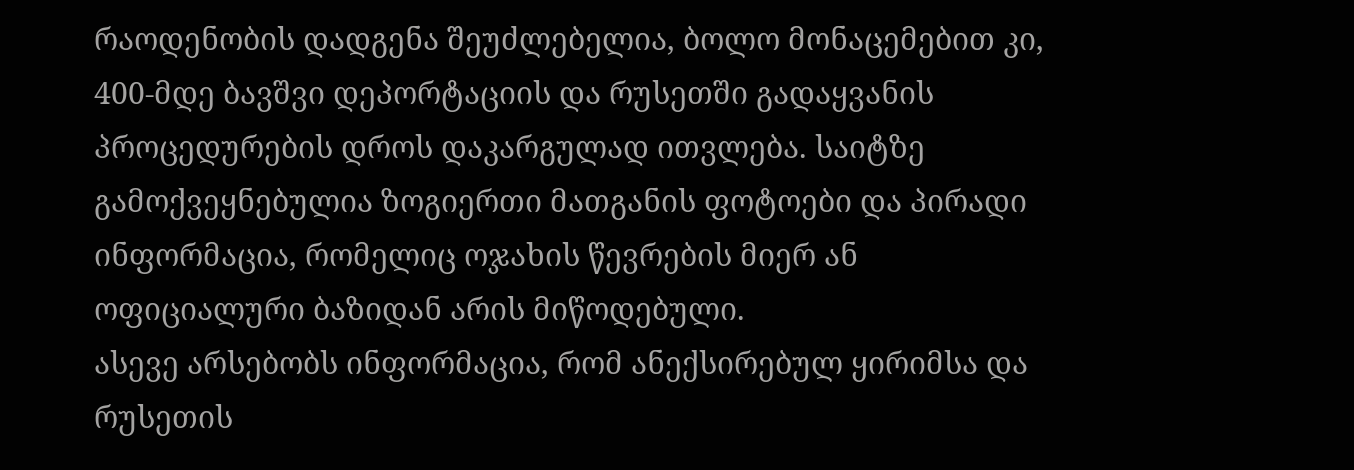რაოდენობის დადგენა შეუძლებელია, ბოლო მონაცემებით კი, 400-მდე ბავშვი დეპორტაციის და რუსეთში გადაყვანის პროცედურების დროს დაკარგულად ითვლება. საიტზე გამოქვეყნებულია ზოგიერთი მათგანის ფოტოები და პირადი ინფორმაცია, რომელიც ოჯახის წევრების მიერ ან ოფიციალური ბაზიდან არის მიწოდებული.
ასევე არსებობს ინფორმაცია, რომ ანექსირებულ ყირიმსა და რუსეთის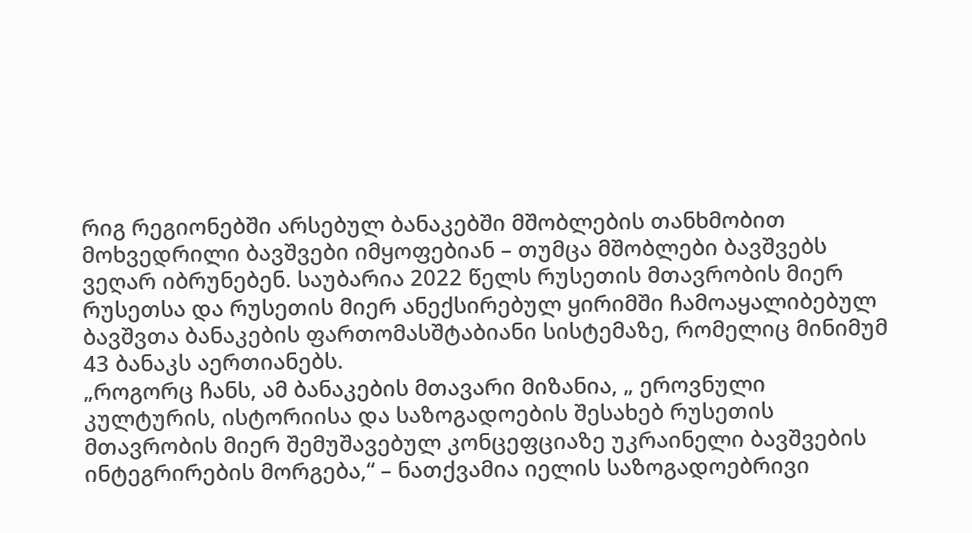რიგ რეგიონებში არსებულ ბანაკებში მშობლების თანხმობით მოხვედრილი ბავშვები იმყოფებიან – თუმცა მშობლები ბავშვებს ვეღარ იბრუნებენ. საუბარია 2022 წელს რუსეთის მთავრობის მიერ რუსეთსა და რუსეთის მიერ ანექსირებულ ყირიმში ჩამოაყალიბებულ ბავშვთა ბანაკების ფართომასშტაბიანი სისტემაზე, რომელიც მინიმუმ 43 ბანაკს აერთიანებს.
„როგორც ჩანს, ამ ბანაკების მთავარი მიზანია, „ ეროვნული კულტურის, ისტორიისა და საზოგადოების შესახებ რუსეთის მთავრობის მიერ შემუშავებულ კონცეფციაზე უკრაინელი ბავშვების ინტეგრირების მორგება,“ – ნათქვამია იელის საზოგადოებრივი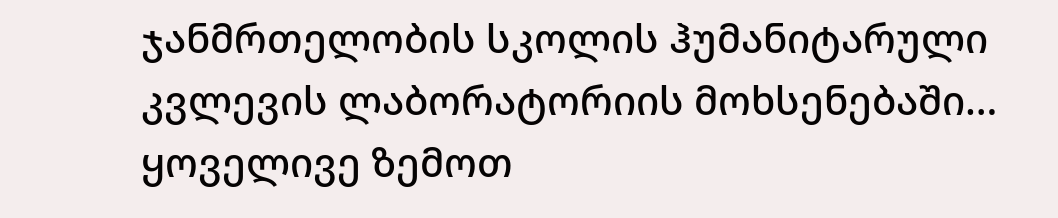ჯანმრთელობის სკოლის ჰუმანიტარული კვლევის ლაბორატორიის მოხსენებაში…
ყოველივე ზემოთ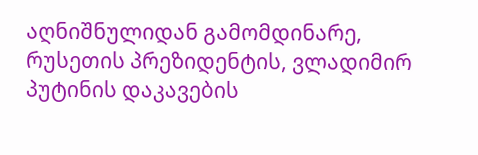აღნიშნულიდან გამომდინარე, რუსეთის პრეზიდენტის, ვლადიმირ პუტინის დაკავების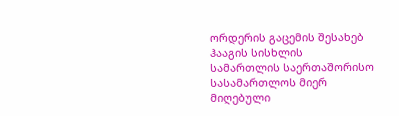ორდერის გაცემის შესახებ ჰააგის სისხლის სამართლის საერთაშორისო სასამართლოს მიერ მიღებული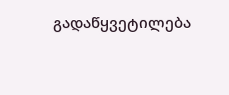გადაწყვეტილება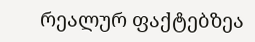რეალურ ფაქტებზეა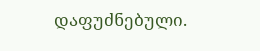დაფუძნებული.